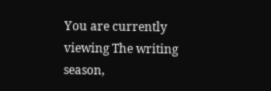You are currently viewing The writing season,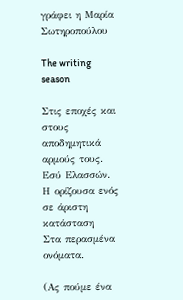γράφει η Μαρία Σωτηροπούλου

The writing season

Στις εποχές και στους αποδημητικά αρμούς τους.
Εσύ Ελασσών.
Η ορίζουσα ενός
σε άριστη κατάσταση
Στα περασμένα ονόματα.

(Ας πούμε ένα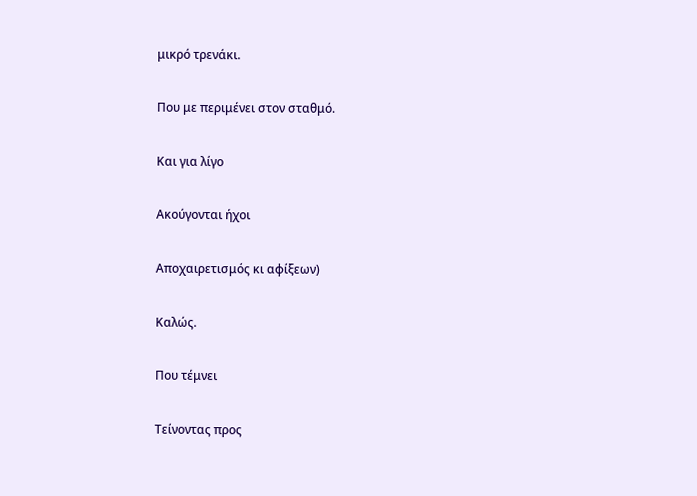μικρό τρενάκι.

Που με περιμένει στον σταθμό.

Και για λίγο

Ακούγονται ήχοι

Αποχαιρετισμός κι αφίξεων)

Καλώς.

Που τέμνει

Τείνοντας προς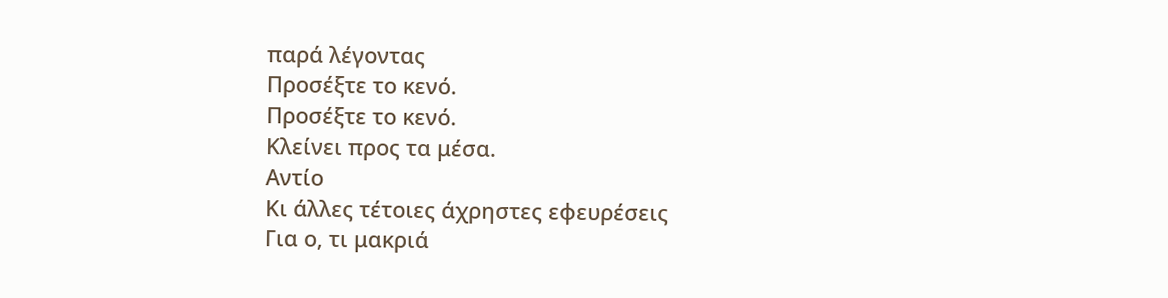παρά λέγοντας
Προσέξτε το κενό.
Προσέξτε το κενό.
Κλείνει προς τα μέσα.
Αντίο
Κι άλλες τέτοιες άχρηστες εφευρέσεις
Για ο, τι μακριά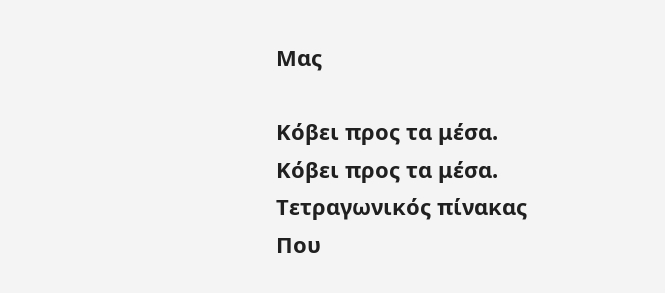Μας

Κόβει προς τα μέσα.
Κόβει προς τα μέσα.
Τετραγωνικός πίνακας
Που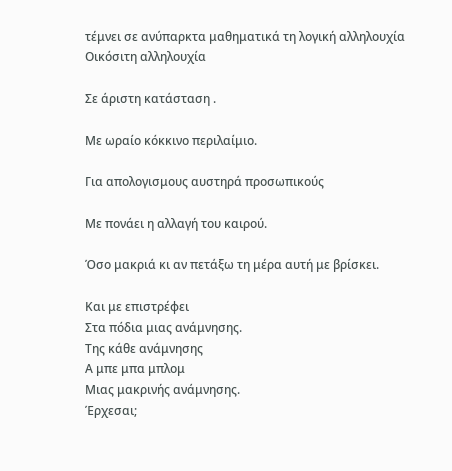τέμνει σε ανύπαρκτα μαθηματικά τη λογική αλληλουχία
Οικόσιτη αλληλουχία

Σε άριστη κατάσταση .

Με ωραίο κόκκινο περιλαίμιο.

Για απολογισμους αυστηρά προσωπικούς

Με πονάει η αλλαγή του καιρού.

Όσο μακριά κι αν πετάξω τη μέρα αυτή με βρίσκει.

Και με επιστρέφει
Στα πόδια μιας ανάμνησης.
Της κάθε ανάμνησης
Α μπε μπα μπλομ
Μιας μακρινής ανάμνησης.
Έρχεσαι;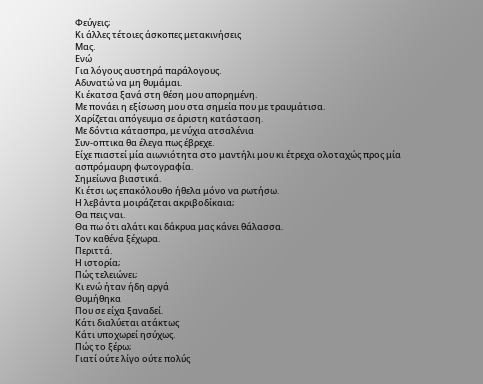Φεύγεις;
Κι άλλες τέτοιες άσκοπες μετακινήσεις
Μας.
Ενώ
Για λόγους αυστηρά παράλογους.
Αδυνατώ να μη θυμάμαι.
Κι έκατσα ξανά στη θέση μου απορημένη.
Με πονάει η εξίσωση μου στα σημεία που με τραυμάτισα.
Χαρίζεται απόγευμα σε άριστη κατάσταση.
Με δόντια κάτασπρα, με νύχια ατσαλένια
Συν-οπτικα θα έλεγα πως έβρεχε.
Είχε πιαστεί μία αιωνιότητα στο μαντήλι μου κι έτρεχα ολοταχώς προς μία ασπρόμαυρη φωτογραφία.
Σημείωνα βιαστικά.
Κι έτσι ως επακόλουθο ήθελα μόνο να ρωτήσω.
Η λεβάντα μοιράζεται ακριβοδίκαια;
Θα πεις ναι.
Θα πω ότι αλάτι και δάκρυα μας κάνει θάλασσα.
Τον καθένα ξέχωρα.
Περιττά.
Η ιστορία;
Πώς τελειώνει;
Κι ενώ ήταν ήδη αργά
Θυμήθηκα
Που σε είχα ξαναδεί.
Κάτι διαλύεται ατάκτως
Κάτι υποχωρεί ησύχως.
Πώς το ξέρω;
Γιατί ούτε λίγο ούτε πολύς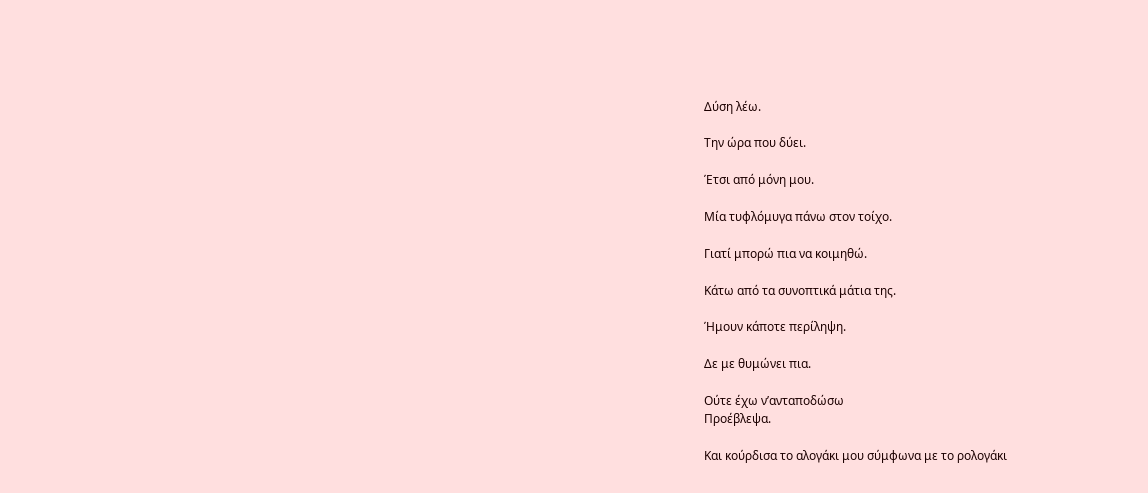Δύση λέω.

Την ώρα που δύει.

Έτσι από μόνη μου.

Μία τυφλόμυγα πάνω στον τοίχο.

Γιατί μπορώ πια να κοιμηθώ.

Κάτω από τα συνοπτικά μάτια της.

Ήμουν κάποτε περίληψη.

Δε με θυμώνει πια.

Ούτε έχω ν’ανταποδώσω
Προέβλεψα.

Και κούρδισα το αλογάκι μου σύμφωνα με το ρολογάκι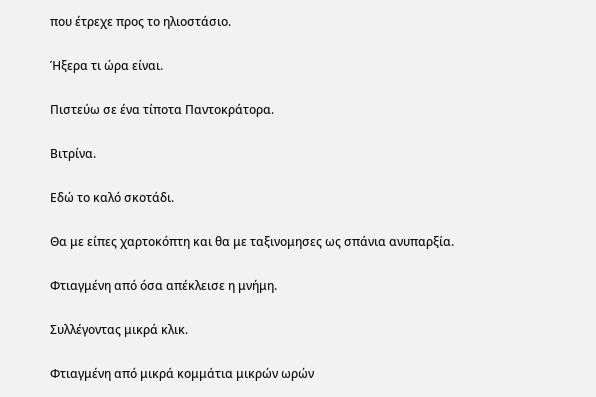που έτρεχε προς το ηλιοστάσιο.

Ήξερα τι ώρα είναι.

Πιστεύω σε ένα τίποτα Παντοκράτορα.

Βιτρίνα.

Εδώ το καλό σκοτάδι.

Θα με είπες χαρτοκόπτη και θα με ταξινομησες ως σπάνια ανυπαρξία.

Φτιαγμένη από όσα απέκλεισε η μνήμη.

Συλλέγοντας μικρά κλικ.

Φτιαγμένη από μικρά κομμάτια μικρών ωρών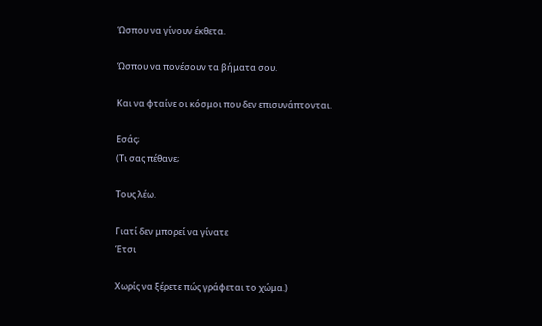Ώσπου να γίνουν έκθετα.

Ώσπου να πονέσουν τα βήματα σου.

Και να φταίνε οι κόσμοι που δεν επισυνάπτονται.

Εσάς;
(Τι σας πέθανε;

Τους λέω.

Γιατί δεν μπορεί να γίνατε
Έτσι

Χωρίς να ξέρετε πώς γράφεται το χώμα.)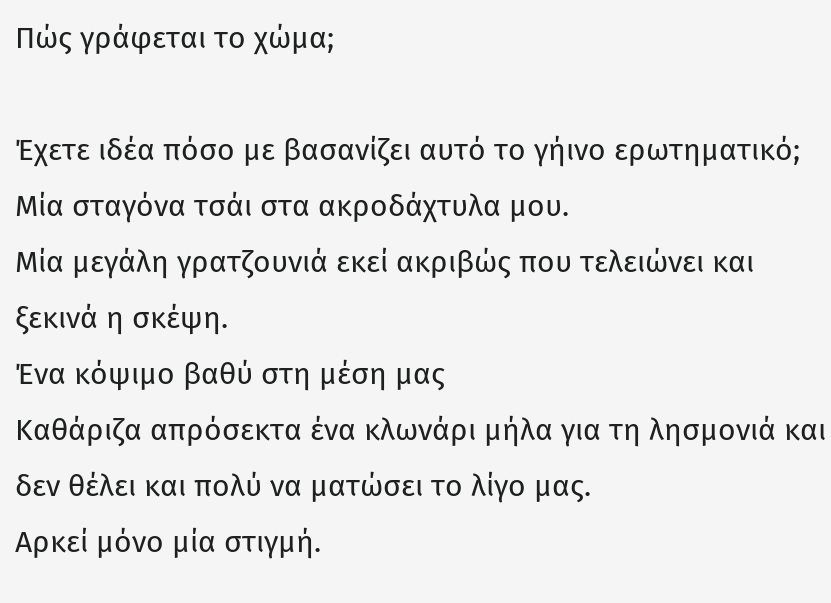Πώς γράφεται το χώμα;

Έχετε ιδέα πόσο με βασανίζει αυτό το γήινο ερωτηματικό; Μία σταγόνα τσάι στα ακροδάχτυλα μου.
Μία μεγάλη γρατζουνιά εκεί ακριβώς που τελειώνει και ξεκινά η σκέψη.
Ένα κόψιμο βαθύ στη μέση μας
Καθάριζα απρόσεκτα ένα κλωνάρι μήλα για τη λησμονιά και δεν θέλει και πολύ να ματώσει το λίγο μας.
Αρκεί μόνο μία στιγμή.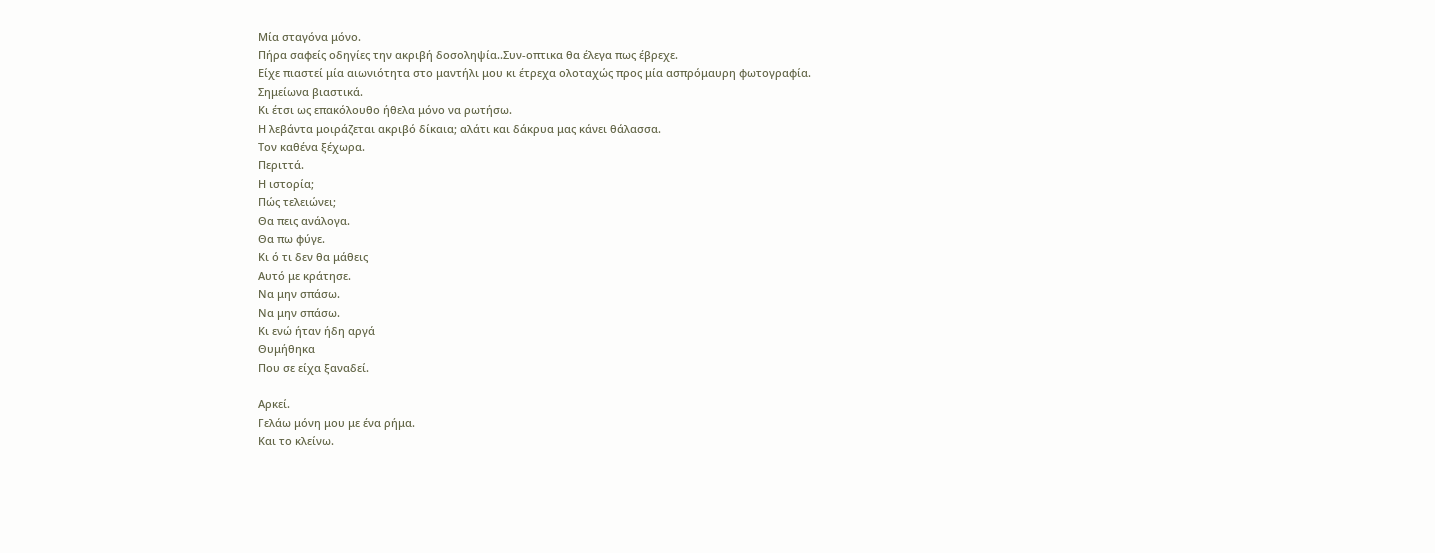Μία σταγόνα μόνο.
Πήρα σαφείς οδηγίες την ακριβή δοσοληψία..Συν-οπτικα θα έλεγα πως έβρεχε.
Είχε πιαστεί μία αιωνιότητα στο μαντήλι μου κι έτρεχα ολοταχώς προς μία ασπρόμαυρη φωτογραφία.
Σημείωνα βιαστικά.
Κι έτσι ως επακόλουθο ήθελα μόνο να ρωτήσω.
Η λεβάντα μοιράζεται ακριβό δίκαια; αλάτι και δάκρυα μας κάνει θάλασσα.
Τον καθένα ξέχωρα.
Περιττά.
Η ιστορία;
Πώς τελειώνει;
Θα πεις ανάλογα.
Θα πω φύγε.
Κι ό τι δεν θα μάθεις
Αυτό με κράτησε.
Να μην σπάσω.
Να μην σπάσω.
Κι ενώ ήταν ήδη αργά
Θυμήθηκα
Που σε είχα ξαναδεί.

Αρκεί.
Γελάω μόνη μου με ένα ρήμα.
Και το κλείνω.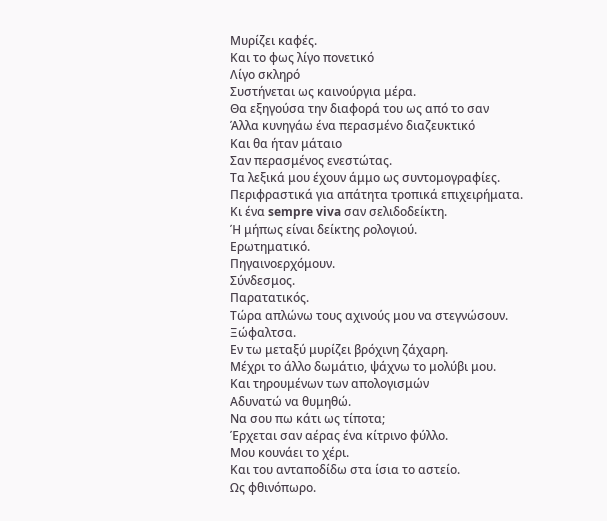Μυρίζει καφές.
Και το φως λίγο πονετικό
Λίγο σκληρό
Συστήνεται ως καινούργια μέρα.
Θα εξηγούσα την διαφορά του ως από το σαν
Άλλα κυνηγάω ένα περασμένο διαζευκτικό
Και θα ήταν μάταιο
Σαν περασμένος ενεστώτας.
Τα λεξικά μου έχουν άμμο ως συντομογραφίες.
Περιφραστικά για απάτητα τροπικά επιχειρήματα.
Κι ένα sempre viva σαν σελιδοδείκτη.
Ή μήπως είναι δείκτης ρολογιού.
Ερωτηματικό.
Πηγαινοερχόμουν.
Σύνδεσμος.
Παρατατικός.
Τώρα απλώνω τους αχινούς μου να στεγνώσουν.
Ξώφαλτσα.
Εν τω μεταξύ μυρίζει βρόχινη ζάχαρη.
Μέχρι το άλλο δωμάτιο, ψάχνω το μολύβι μου.
Και τηρουμένων των απολογισμών
Αδυνατώ να θυμηθώ.
Να σου πω κάτι ως τίποτα;
Έρχεται σαν αέρας ένα κίτρινο φύλλο.
Μου κουνάει το χέρι.
Και του ανταποδίδω στα ίσια το αστείο.
Ως φθινόπωρο.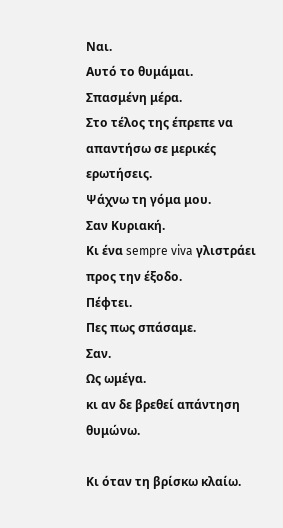Ναι.
Αυτό το θυμάμαι.
Σπασμένη μέρα.
Στο τέλος της έπρεπε να απαντήσω σε μερικές ερωτήσεις.
Ψάχνω τη γόμα μου.
Σαν Κυριακή.
Κι ένα sempre viva γλιστράει προς την έξοδο.
Πέφτει.
Πες πως σπάσαμε.
Σαν.
Ως ωμέγα.
κι αν δε βρεθεί απάντηση θυμώνω.

Κι όταν τη βρίσκω κλαίω.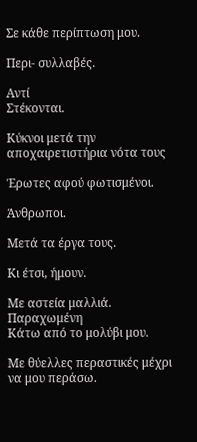Σε κάθε περίπτωση μου.

Περι- συλλαβές.

Αντί
Στέκονται.

Κύκνοι μετά την αποχαιρετιστήρια νότα τους

Έρωτες αφού φωτισμένοι.

Άνθρωποι.

Μετά τα έργα τους.

Κι έτσι, ήμουν.

Με αστεία μαλλιά.
Παραχωμένη
Κάτω από το μολύβι μου.

Με θύελλες περαστικές μέχρι να μου περάσω.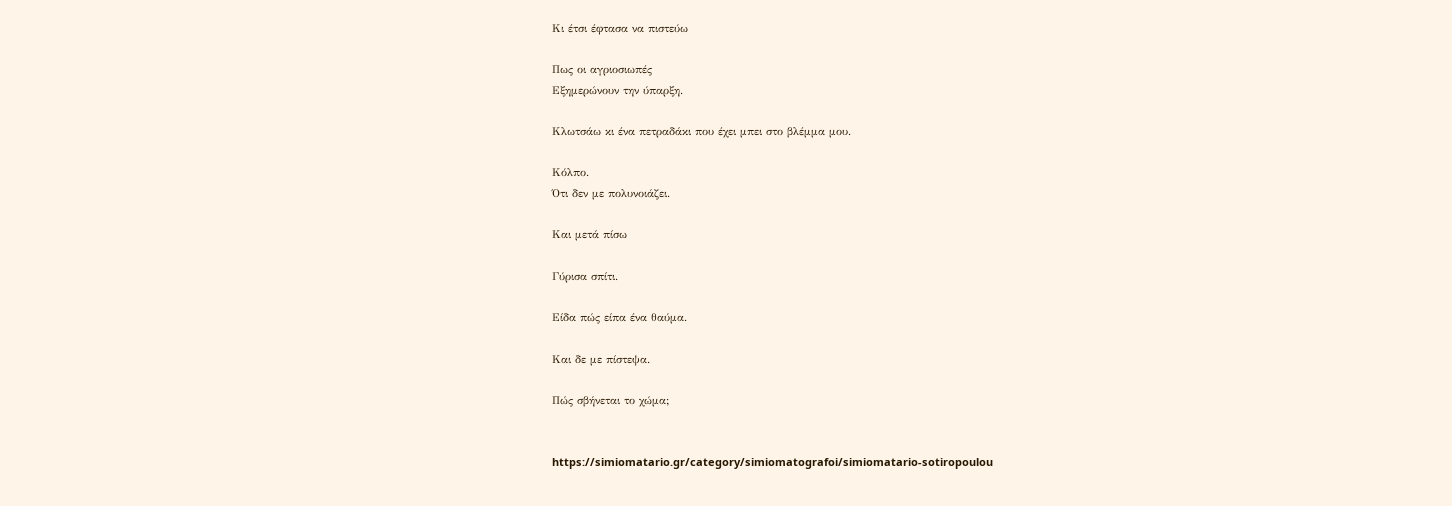Κι έτσι έφτασα να πιστεύω

Πως οι αγριοσιωπές
Εξημερώνουν την ύπαρξη.

Κλωτσάω κι ένα πετραδάκι που έχει μπει στο βλέμμα μου.

Κόλπο.
Ότι δεν με πολυνοιάζει.

Και μετά πίσω

Γύρισα σπίτι.

Είδα πώς είπα ένα θαύμα.

Και δε με πίστεψα.

Πώς σβήνεται το χώμα;


https://simiomatario.gr/category/simiomatografoi/simiomatario-sotiropoulou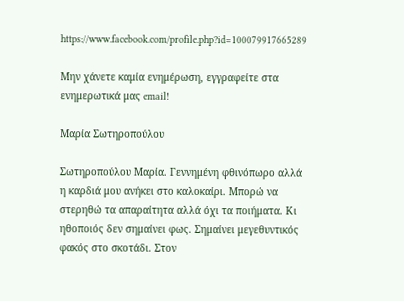https://www.facebook.com/profile.php?id=100079917665289

Μην χάνετε καμία ενημέρωση, εγγραφείτε στα ενημερωτικά μας email!

Μαρία Σωτηροπούλου

Σωτηροπούλου Μαρία. Γεννημένη φθινόπωρο αλλά η καρδιά μου ανήκει στο καλοκαίρι. Μπορώ να στερηθώ τα απαραίτητα αλλά όχι τα ποιήματα. Κι ηθοποιός δεν σημαίνει φως. Σημαίνει μεγεθυντικός φακός στο σκοτάδι. Στον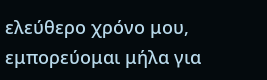ελεύθερο χρόνο μου, εμπορεύομαι μήλα για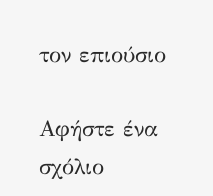τον επιούσιο

Αφήστε ένα σχόλιο